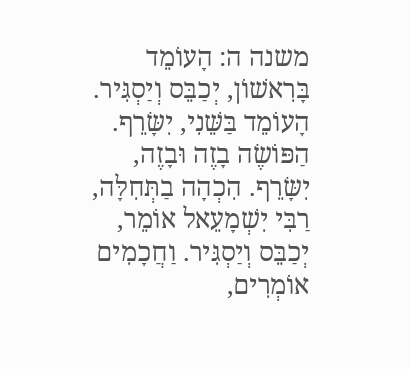משנה ה: הָעוֹמֵד בָּרִאשׁוֹן, יְכַבֵּס וְיַסְגִּיר. הָעוֹמֵד בַּשֵּׁנִי, יִשָּׂרֵף. הַפּוֹשֶׂה בָזֶה וּבָזֶה, יִשָּׂרֵף. הִכְהָה בַתְּחִלָּה, רַבִּי יִשְׁמָעֵאל אוֹמֵר, יְכַבֵּס וְיַסְגִּיר. וַחֲכָמִים אוֹמְרִים,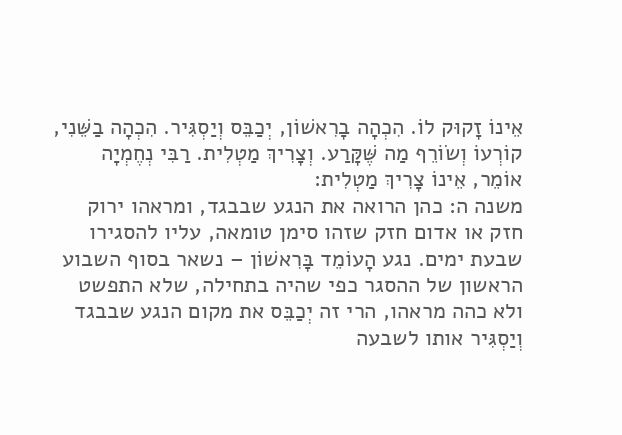אֵינוֹ זָקוּק לוֹ. הִכְהָה בָרִאשׁוֹן, יְכַבֵּס וְיַסְגִּיר. הִכְהָה בַשֵּׁנִי, קוֹרְעוֹ וְשׂוֹרֵף מַה שֶּׁקָּרַע. וְצָרִיךְ מַטְלִית. רַבִּי נְחֶמְיָה אוֹמֵר, אֵינוֹ צָרִיךְ מַטְלִית:
משנה ה: כהן הרואה את הנגע שבבגד, ומראהו ירוק חזק או אדום חזק שזהו סימן טומאה, עליו להסגירו שבעת ימים. נגע הָעוֹמֵד בָּרִאשׁוֹן – נשאר בסוף השבוע הראשון של ההסגר כפי שהיה בתחילה, שלא התפשט ולא כהה מראהו, הרי זה יְכַבֵּס את מקום הנגע שבבגד וְיַסְגִּיר אותו לשבעה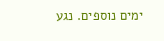ימים נוספים. נגע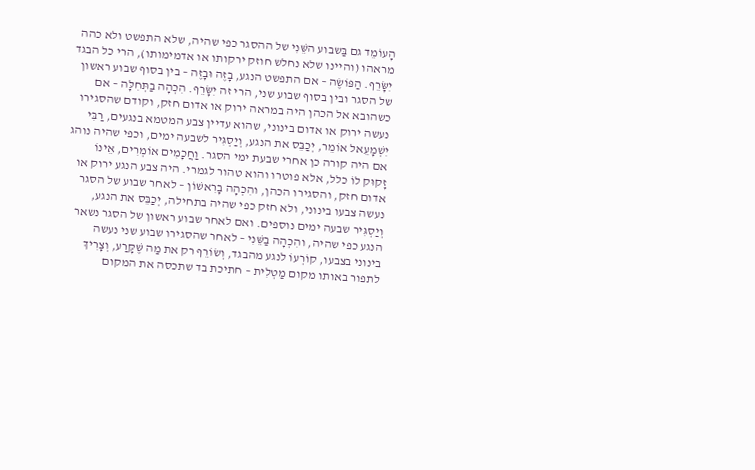הָעוֹמֵד גם בַּשבוע השֵּׁנִי של ההסגר כפי שהיה, שלא התפשט ולא כהה מראהו (והיינו שלא נחלש חוזק ירקותו או אדמימותו), הרי כל הבגד יִשָּׂרֵף. הַפּוֹשֶׂה – אם התפשט הנגע, בָזֶה וּבָזֶה – בין בסוף שבוע ראשון של הסגר ובין בסוף שבוע שני, הרי זה יִשָּׂרֵף. הִכְהָה בַתְּחִלָּה – אם כשהובא אל הכהן היה במראה ירוק או אדום חזק, וקודם שהסגירו נעשה ירוק או אדום בינוני, שהוא עדיין צבע המטמא בנגעים, רַבִּי יִשְׁמָעֵאל אוֹמֵר, יְכַבֵּס את הנגע, וְיַסְגִּיר לשבעה ימים, וכפי שהיה נוהג אם היה קורה כן אחרי שבעת ימי הסגר. וַחֲכָמִים אוֹמְרִים, אֵינוֹ זָקוּק לוֹ כלל, אלא פוטרו והוא טהור לגמרי. היה צבע הנגע ירוק או אדום חזק, והסגירו הכהן, והִכְהָה בָרִאשׁוֹן – לאחר שבוע של הסגר נעשה צבעו בינוני, ולא חזק כפי שהיה בתחילה, יְכַבֵּס את הנגע, וְיַסְגִּיר שבעה ימים נוספים. ואם לאחר שבוע ראשון של הסגר נשאר הנגע כפי שהיה, והִכְהָה בַשֵּׁנִי – לאחר שהסגירו שבוע שני נעשה בינוני בצבעו, קוֹרְעוֹ לנגע מהבגד, וְשׂוֹרֵף רק את מַה שֶּׁקָּרַע, וְצָרִיךְ לתפור באותו מקום מַטְלִית – חתיכת בד שתכסה את המקום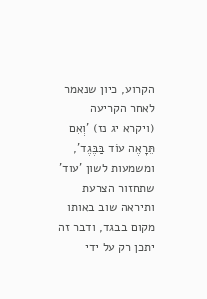הקרוע, כיון שנאמר לאחר הקריעה (ויקרא יג נז) 'וְאִם תֵּרָאֶה עוֹד בַּבֶּגֶד', ומשמעות לשון 'עוד' שתחזור הצרעת ותיראה שוב באותו מקום בבגד, ודבר זה יתכן רק על ידי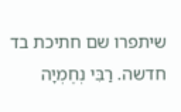שיתפרו שם חתיכת בד חדשה. רַבִּי נְחֶמְיָה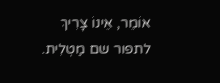אוֹמֵר, אֵינוֹ צָרִיךְ לתפור שם מַטְלִית.